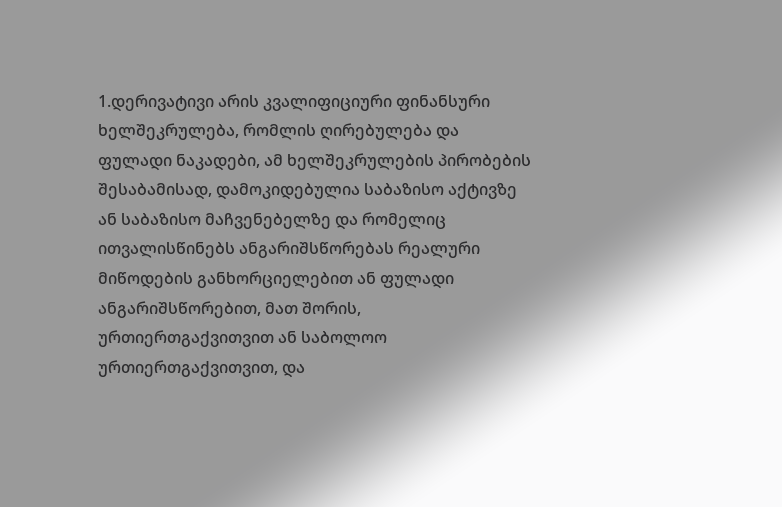1.დერივატივი არის კვალიფიციური ფინანსური ხელშეკრულება, რომლის ღირებულება და ფულადი ნაკადები, ამ ხელშეკრულების პირობების შესაბამისად, დამოკიდებულია საბაზისო აქტივზე ან საბაზისო მაჩვენებელზე და რომელიც ითვალისწინებს ანგარიშსწორებას რეალური მიწოდების განხორციელებით ან ფულადი ანგარიშსწორებით, მათ შორის, ურთიერთგაქვითვით ან საბოლოო ურთიერთგაქვითვით, და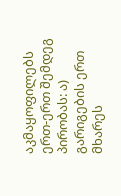აკმაყოფილებს ერთ-ერთ შემდეგ პირობას: ა) გარიგების ერთ მხარეს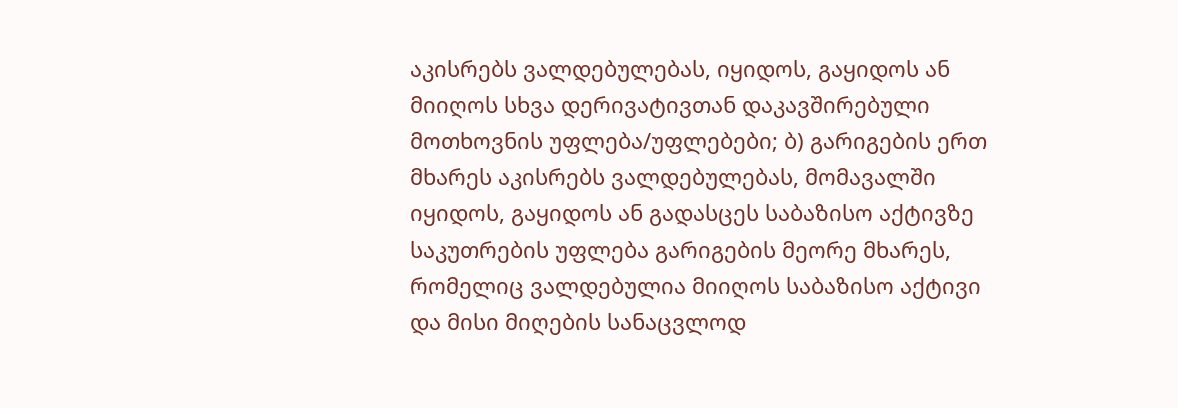აკისრებს ვალდებულებას, იყიდოს, გაყიდოს ან მიიღოს სხვა დერივატივთან დაკავშირებული მოთხოვნის უფლება/უფლებები; ბ) გარიგების ერთ მხარეს აკისრებს ვალდებულებას, მომავალში იყიდოს, გაყიდოს ან გადასცეს საბაზისო აქტივზე საკუთრების უფლება გარიგების მეორე მხარეს, რომელიც ვალდებულია მიიღოს საბაზისო აქტივი და მისი მიღების სანაცვლოდ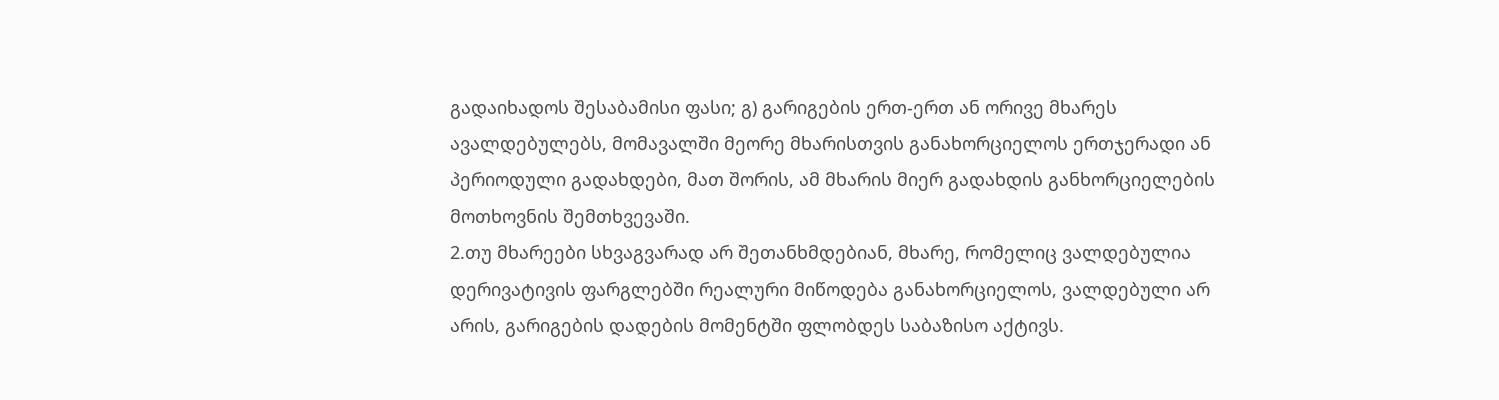გადაიხადოს შესაბამისი ფასი; გ) გარიგების ერთ-ერთ ან ორივე მხარეს ავალდებულებს, მომავალში მეორე მხარისთვის განახორციელოს ერთჯერადი ან პერიოდული გადახდები, მათ შორის, ამ მხარის მიერ გადახდის განხორციელების მოთხოვნის შემთხვევაში.
2.თუ მხარეები სხვაგვარად არ შეთანხმდებიან, მხარე, რომელიც ვალდებულია დერივატივის ფარგლებში რეალური მიწოდება განახორციელოს, ვალდებული არ არის, გარიგების დადების მომენტში ფლობდეს საბაზისო აქტივს.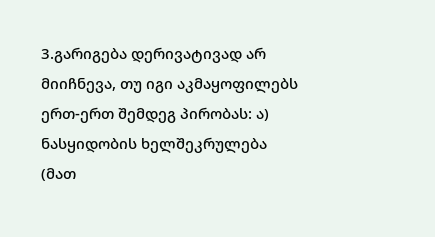3.გარიგება დერივატივად არ მიიჩნევა, თუ იგი აკმაყოფილებს ერთ-ერთ შემდეგ პირობას: ა) ნასყიდობის ხელშეკრულება (მათ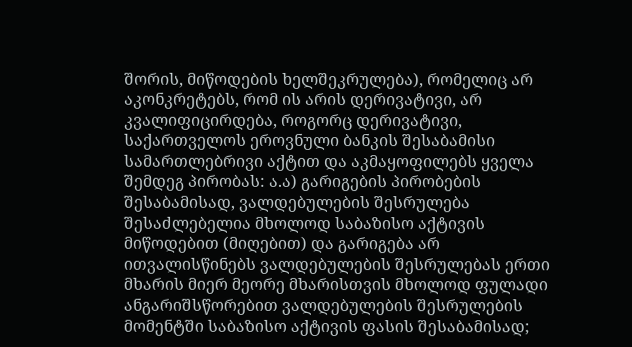შორის, მიწოდების ხელშეკრულება), რომელიც არ აკონკრეტებს, რომ ის არის დერივატივი, არ კვალიფიცირდება, როგორც დერივატივი, საქართველოს ეროვნული ბანკის შესაბამისი სამართლებრივი აქტით და აკმაყოფილებს ყველა შემდეგ პირობას: ა.ა) გარიგების პირობების შესაბამისად, ვალდებულების შესრულება შესაძლებელია მხოლოდ საბაზისო აქტივის მიწოდებით (მიღებით) და გარიგება არ ითვალისწინებს ვალდებულების შესრულებას ერთი მხარის მიერ მეორე მხარისთვის მხოლოდ ფულადი ანგარიშსწორებით ვალდებულების შესრულების მომენტში საბაზისო აქტივის ფასის შესაბამისად;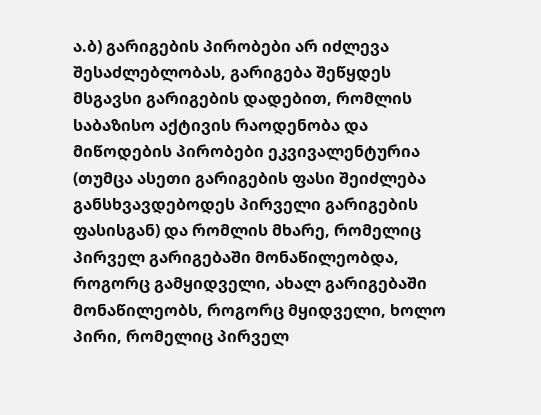ა.ბ) გარიგების პირობები არ იძლევა შესაძლებლობას, გარიგება შეწყდეს მსგავსი გარიგების დადებით, რომლის საბაზისო აქტივის რაოდენობა და მიწოდების პირობები ეკვივალენტურია (თუმცა ასეთი გარიგების ფასი შეიძლება განსხვავდებოდეს პირველი გარიგების ფასისგან) და რომლის მხარე, რომელიც პირველ გარიგებაში მონაწილეობდა, როგორც გამყიდველი, ახალ გარიგებაში მონაწილეობს, როგორც მყიდველი, ხოლო პირი, რომელიც პირველ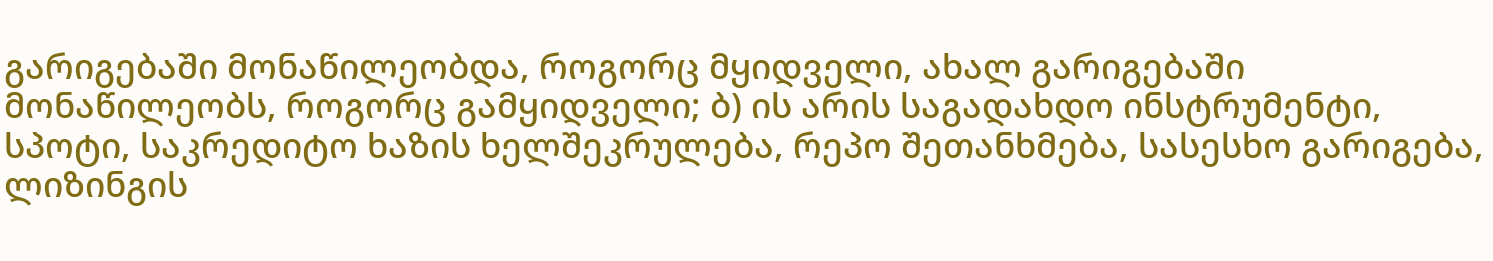გარიგებაში მონაწილეობდა, როგორც მყიდველი, ახალ გარიგებაში მონაწილეობს, როგორც გამყიდველი; ბ) ის არის საგადახდო ინსტრუმენტი, სპოტი, საკრედიტო ხაზის ხელშეკრულება, რეპო შეთანხმება, სასესხო გარიგება, ლიზინგის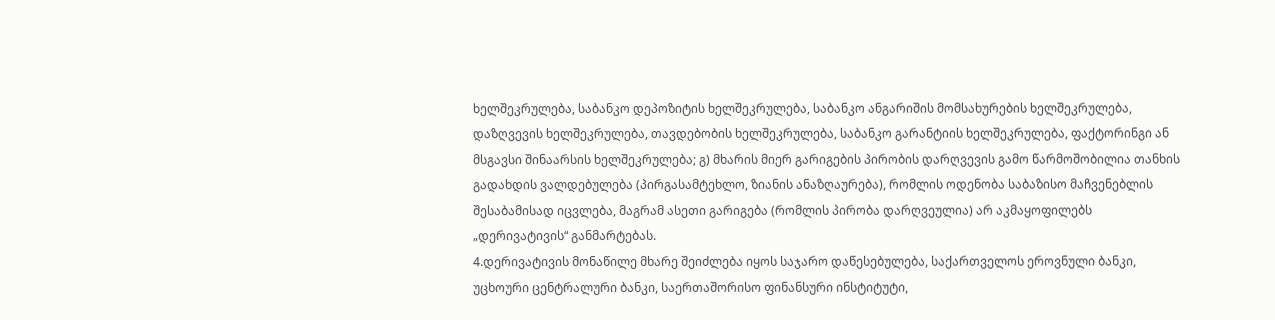ხელშეკრულება, საბანკო დეპოზიტის ხელშეკრულება, საბანკო ანგარიშის მომსახურების ხელშეკრულება, დაზღვევის ხელშეკრულება, თავდებობის ხელშეკრულება, საბანკო გარანტიის ხელშეკრულება, ფაქტორინგი ან მსგავსი შინაარსის ხელშეკრულება; გ) მხარის მიერ გარიგების პირობის დარღვევის გამო წარმოშობილია თანხის გადახდის ვალდებულება (პირგასამტეხლო, ზიანის ანაზღაურება), რომლის ოდენობა საბაზისო მაჩვენებლის შესაბამისად იცვლება, მაგრამ ასეთი გარიგება (რომლის პირობა დარღვეულია) არ აკმაყოფილებს „დერივატივის“ განმარტებას.
4.დერივატივის მონაწილე მხარე შეიძლება იყოს საჯარო დაწესებულება, საქართველოს ეროვნული ბანკი, უცხოური ცენტრალური ბანკი, საერთაშორისო ფინანსური ინსტიტუტი,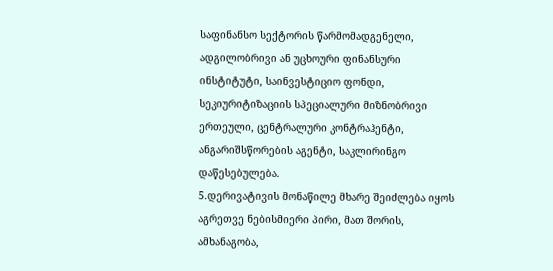საფინანსო სექტორის წარმომადგენელი, ადგილობრივი ან უცხოური ფინანსური ინსტიტუტი, საინვესტიციო ფონდი, სეკიურიტიზაციის სპეციალური მიზნობრივი ერთეული, ცენტრალური კონტრაჰენტი, ანგარიშსწორების აგენტი, საკლირინგო დაწესებულება.
5.დერივატივის მონაწილე მხარე შეიძლება იყოს აგრეთვე ნებისმიერი პირი, მათ შორის, ამხანაგობა,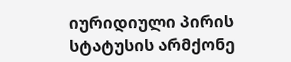იურიდიული პირის სტატუსის არმქონე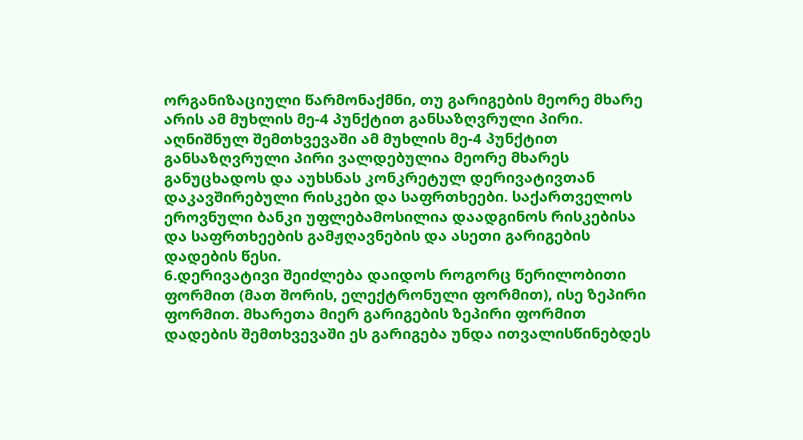ორგანიზაციული წარმონაქმნი, თუ გარიგების მეორე მხარე არის ამ მუხლის მე-4 პუნქტით განსაზღვრული პირი. აღნიშნულ შემთხვევაში ამ მუხლის მე-4 პუნქტით განსაზღვრული პირი ვალდებულია მეორე მხარეს განუცხადოს და აუხსნას კონკრეტულ დერივატივთან დაკავშირებული რისკები და საფრთხეები. საქართველოს ეროვნული ბანკი უფლებამოსილია დაადგინოს რისკებისა და საფრთხეების გამჟღავნების და ასეთი გარიგების დადების წესი.
6.დერივატივი შეიძლება დაიდოს როგორც წერილობითი ფორმით (მათ შორის, ელექტრონული ფორმით), ისე ზეპირი ფორმით. მხარეთა მიერ გარიგების ზეპირი ფორმით დადების შემთხვევაში ეს გარიგება უნდა ითვალისწინებდეს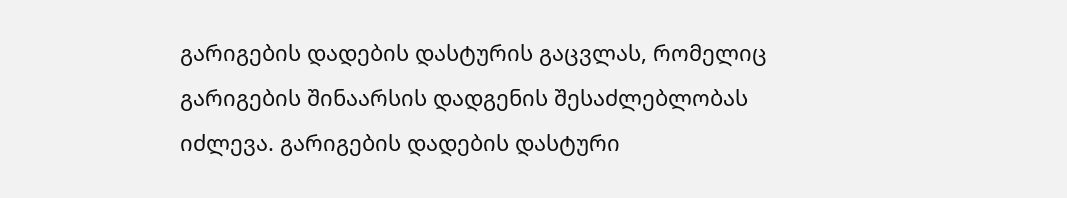გარიგების დადების დასტურის გაცვლას, რომელიც გარიგების შინაარსის დადგენის შესაძლებლობას იძლევა. გარიგების დადების დასტური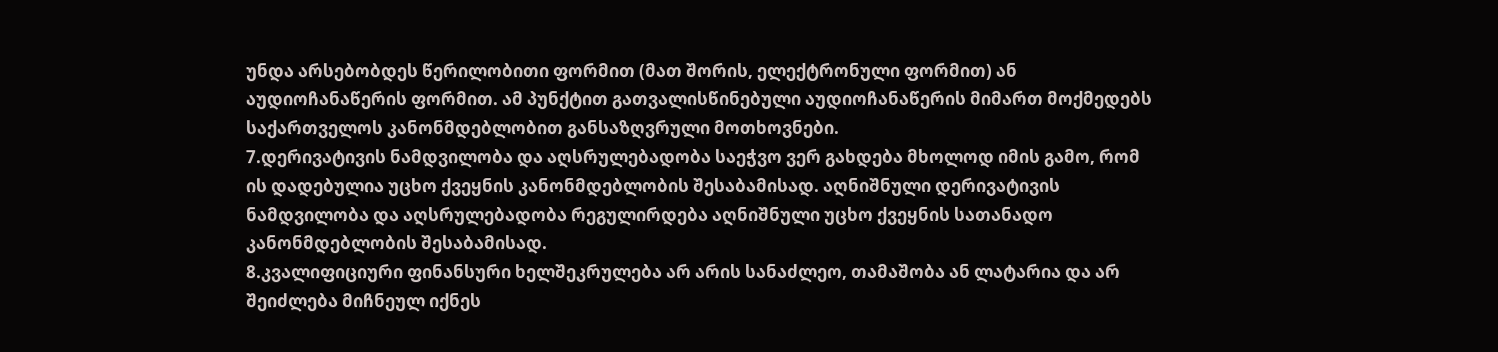უნდა არსებობდეს წერილობითი ფორმით (მათ შორის, ელექტრონული ფორმით) ან აუდიოჩანაწერის ფორმით. ამ პუნქტით გათვალისწინებული აუდიოჩანაწერის მიმართ მოქმედებს საქართველოს კანონმდებლობით განსაზღვრული მოთხოვნები.
7.დერივატივის ნამდვილობა და აღსრულებადობა საეჭვო ვერ გახდება მხოლოდ იმის გამო, რომ ის დადებულია უცხო ქვეყნის კანონმდებლობის შესაბამისად. აღნიშნული დერივატივის ნამდვილობა და აღსრულებადობა რეგულირდება აღნიშნული უცხო ქვეყნის სათანადო კანონმდებლობის შესაბამისად.
8.კვალიფიციური ფინანსური ხელშეკრულება არ არის სანაძლეო, თამაშობა ან ლატარია და არ შეიძლება მიჩნეულ იქნეს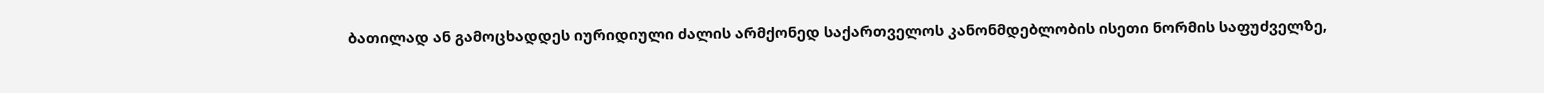ბათილად ან გამოცხადდეს იურიდიული ძალის არმქონედ საქართველოს კანონმდებლობის ისეთი ნორმის საფუძველზე,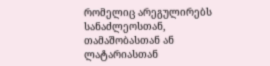რომელიც არეგულირებს სანაძლეოსთან, თამაშობასთან ან ლატარიასთან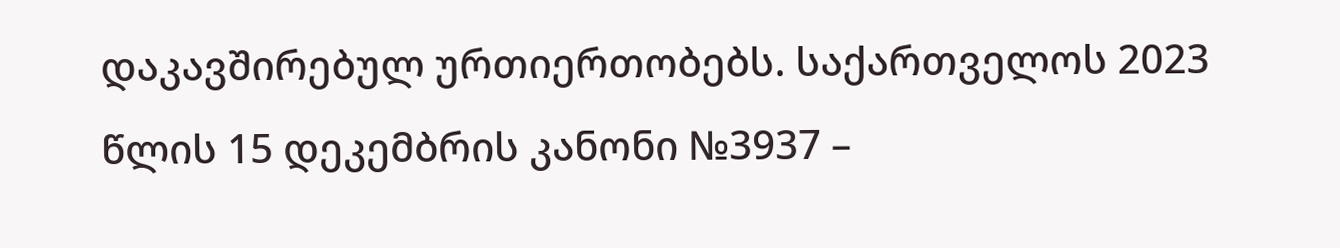დაკავშირებულ ურთიერთობებს. საქართველოს 2023 წლის 15 დეკემბრის კანონი №3937 –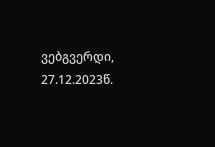ვებგვერდი, 27.12.2023წ.